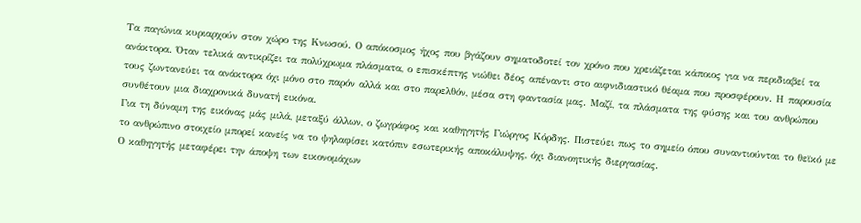Τα παγώνια κυριαρχούν στον χώρο της Κνωσού. Ο απόκοσμος ήχος που βγάζουν σηματοδοτεί τον χρόνο που χρειάζεται κάποιος για να περιδιαβεί τα ανάκτορα. Όταν τελικά αντικρίζει τα πολύχρωμα πλάσματα, ο επισκέπτης νιώθει δέος απέναντι στο αιφνιδιαστικό θέαμα που προσφέρουν. Η παρουσία τους ζωντανεύει τα ανάκτορα όχι μόνο στο παρόν αλλά και στο παρελθόν, μέσα στη φαντασία μας. Μαζί, τα πλάσματα της φύσης και του ανθρώπου συνθέτουν μια διαχρονικά δυνατή εικόνα.
Για τη δύναμη της εικόνας μάς μιλά, μεταξύ άλλων, ο ζωγράφος και καθηγητής Γιώργος Κόρδης. Πιστεύει πως το σημείο όπου συναντιούνται το θεϊκό με το ανθρώπινο στοιχείο μπορεί κανείς να το ψηλαφίσει κατόπιν εσωτερικής αποκάλυψης, όχι διανοητικής διεργασίας.
Ο καθηγητής μεταφέρει την άποψη των εικονομάχων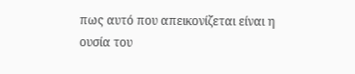πως αυτό που απεικονίζεται είναι η ουσία του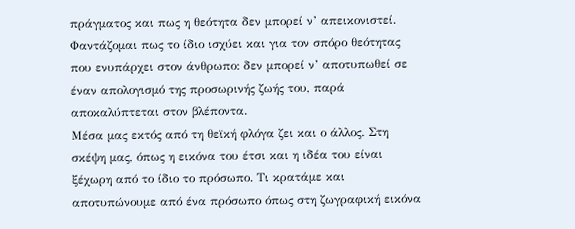πράγματος και πως η θεότητα δεν μπορεί ν’ απεικονιστεί. Φαντάζομαι πως το ίδιο ισχύει και για τον σπόρο θεότητας που ενυπάρχει στον άνθρωπο: δεν μπορεί ν’ αποτυπωθεί σε έναν απολογισμό της προσωρινής ζωής του, παρά αποκαλύπτεται στον βλέποντα.
Μέσα μας εκτός από τη θεϊκή φλόγα ζει και ο άλλος. Στη σκέψη μας, όπως η εικόνα του έτσι και η ιδέα του είναι ξέχωρη από το ίδιο το πρόσωπο. Τι κρατάμε και αποτυπώνουμε από ένα πρόσωπο όπως στη ζωγραφική εικόνα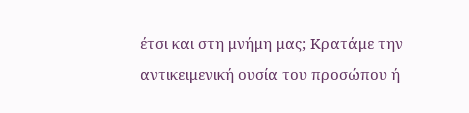έτσι και στη μνήμη μας; Κρατάμε την αντικειμενική ουσία του προσώπου ή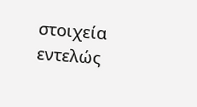στοιχεία εντελώς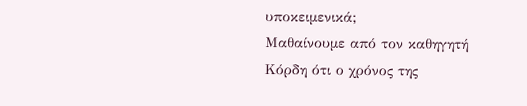υποκειμενικά;
Μαθαίνουμε από τον καθηγητή Κόρδη ότι ο χρόνος της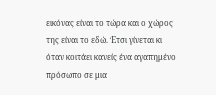εικόνας είναι το τώρα και ο χώρος της είναι το εδώ. Έτσι γίνεται κι όταν κοιτάει κανείς ένα αγαπημένο πρόσωπο σε μια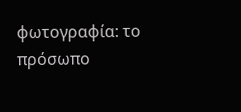φωτογραφία: το πρόσωπο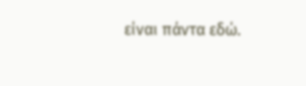είναι πάντα εδώ.